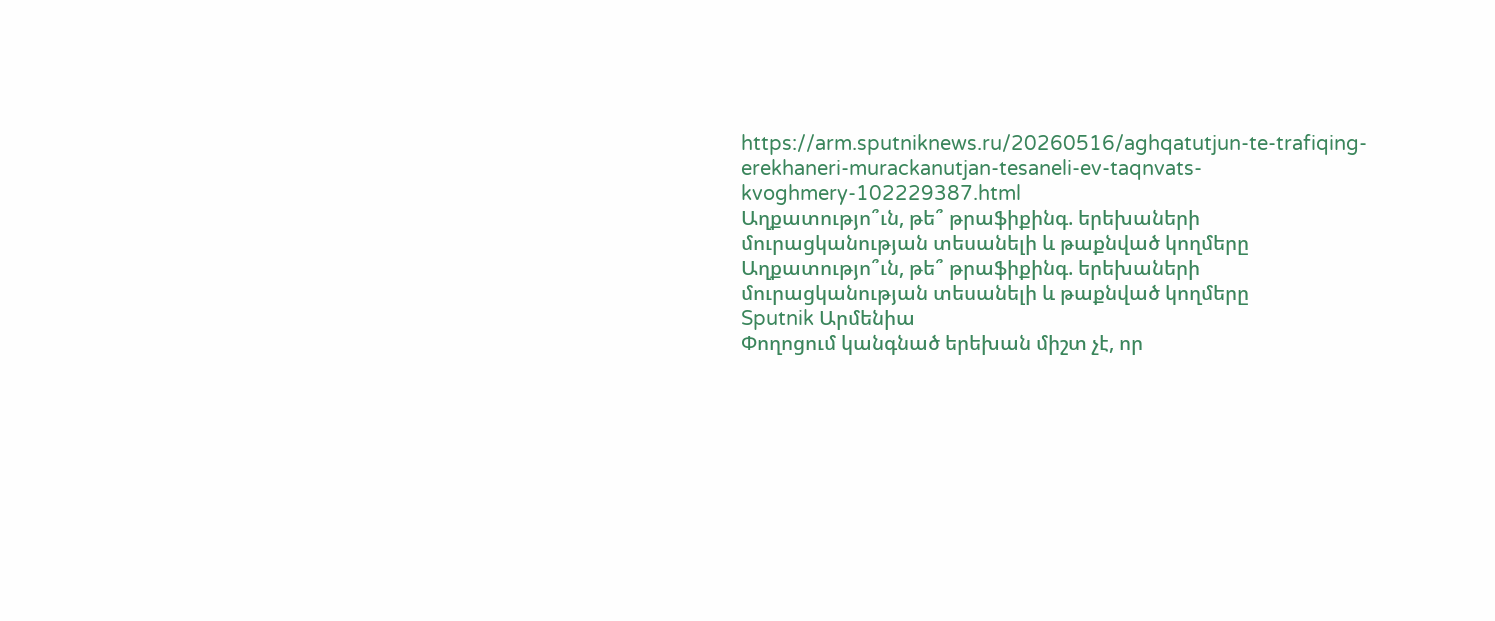https://arm.sputniknews.ru/20260516/aghqatutjun-te-trafiqing-erekhaneri-murackanutjan-tesaneli-ev-taqnvats-kvoghmery-102229387.html
Աղքատությո՞ւն, թե՞ թրաֆիքինգ. երեխաների մուրացկանության տեսանելի և թաքնված կողմերը
Աղքատությո՞ւն, թե՞ թրաֆիքինգ. երեխաների մուրացկանության տեսանելի և թաքնված կողմերը
Sputnik Արմենիա
Փողոցում կանգնած երեխան միշտ չէ, որ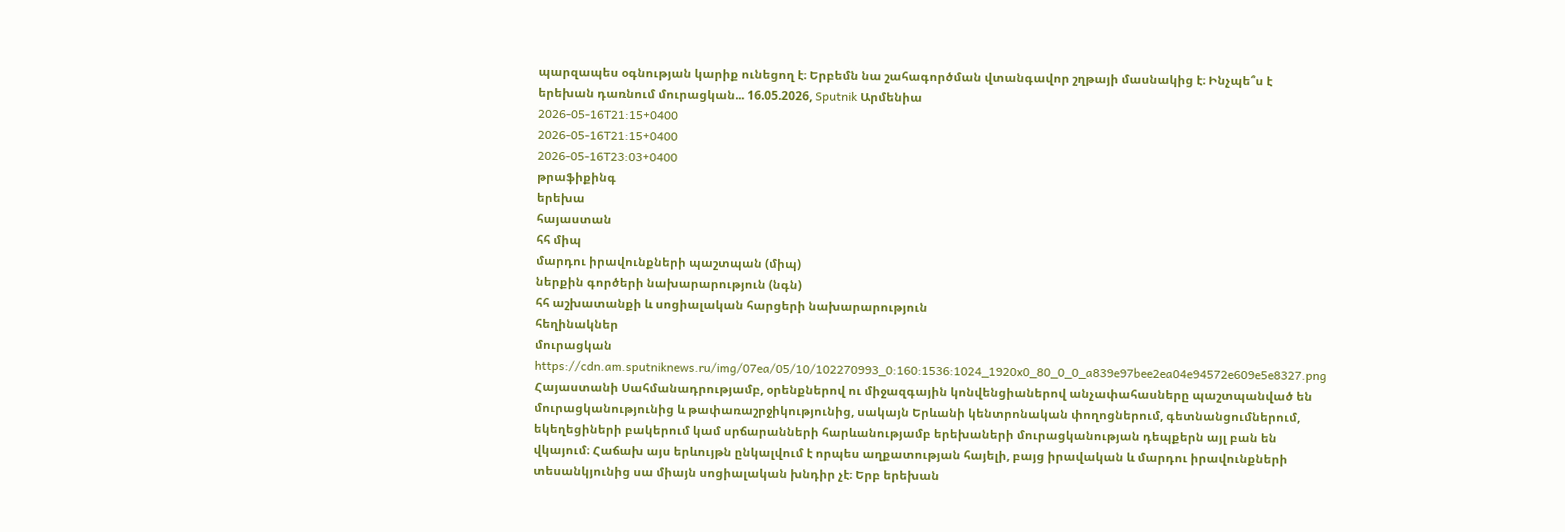պարզապես օգնության կարիք ունեցող է։ Երբեմն նա շահագործման վտանգավոր շղթայի մասնակից է։ Ինչպե՞ս է երեխան դառնում մուրացկան... 16.05.2026, Sputnik Արմենիա
2026-05-16T21:15+0400
2026-05-16T21:15+0400
2026-05-16T23:03+0400
թրաֆիքինգ
երեխա
հայաստան
հհ միպ
մարդու իրավունքների պաշտպան (միպ)
ներքին գործերի նախարարություն (նգն)
հհ աշխատանքի և սոցիալական հարցերի նախարարություն
հեղինակներ
մուրացկան
https://cdn.am.sputniknews.ru/img/07ea/05/10/102270993_0:160:1536:1024_1920x0_80_0_0_a839e97bee2ea04e94572e609e5e8327.png
Հայաստանի Սահմանադրությամբ, օրենքներով ու միջազգային կոնվենցիաներով անչափահասները պաշտպանված են մուրացկանությունից և թափառաշրջիկությունից, սակայն Երևանի կենտրոնական փողոցներում, գետնանցումներում, եկեղեցիների բակերում կամ սրճարանների հարևանությամբ երեխաների մուրացկանության դեպքերն այլ բան են վկայում։ Հաճախ այս երևույթն ընկալվում է որպես աղքատության հայելի, բայց իրավական և մարդու իրավունքների տեսանկյունից սա միայն սոցիալական խնդիր չէ։ Երբ երեխան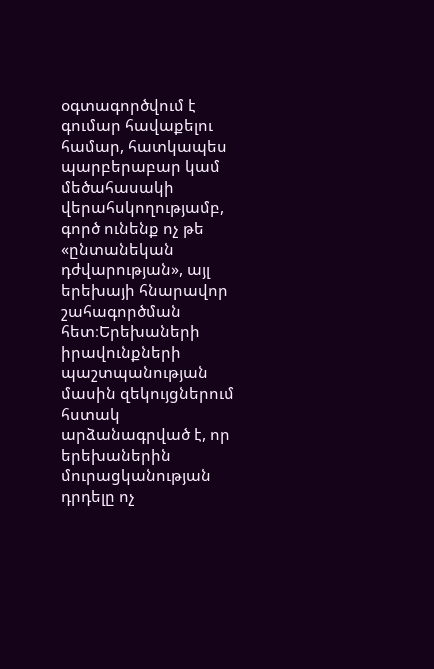օգտագործվում է գումար հավաքելու համար, հատկապես պարբերաբար կամ մեծահասակի վերահսկողությամբ, գործ ունենք ոչ թե «ընտանեկան դժվարության», այլ երեխայի հնարավոր շահագործման հետ։Երեխաների իրավունքների պաշտպանության մասին զեկույցներում հստակ արձանագրված է, որ երեխաներին մուրացկանության դրդելը ոչ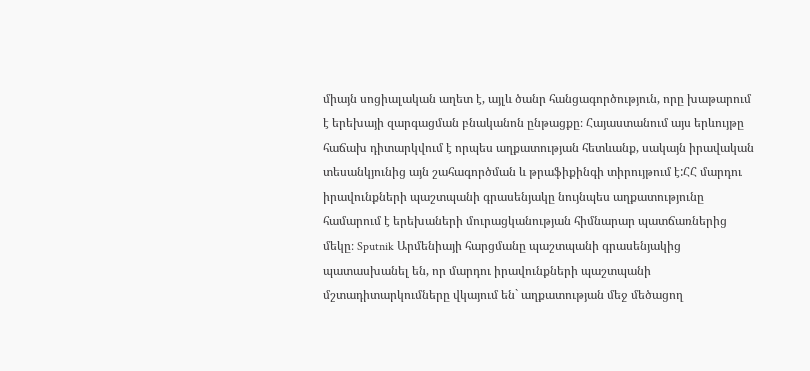միայն սոցիալական աղետ է, այլև ծանր հանցագործություն, որը խաթարում է երեխայի զարգացման բնականոն ընթացքը։ Հայաստանում այս երևույթը հաճախ դիտարկվում է որպես աղքատության հետևանք, սակայն իրավական տեսանկյունից այն շահագործման և թրաֆիքինգի տիրույթում է:ՀՀ մարդու իրավունքների պաշտպանի գրասենյակը նույնպես աղքատությունը համարում է երեխաների մուրացկանության հիմնարար պատճառներից մեկը։ Sputnik Արմենիայի հարցմանը պաշտպանի գրասենյակից պատասխանել են, որ մարդու իրավունքների պաշտպանի մշտադիտարկումները վկայում են` աղքատության մեջ մեծացող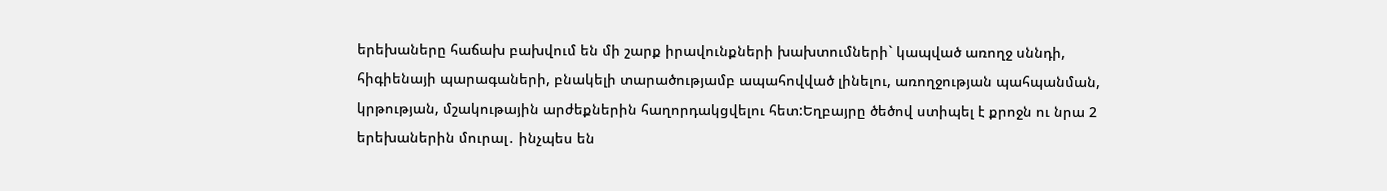երեխաները հաճախ բախվում են մի շարք իրավունքների խախտումների` կապված առողջ սննդի, հիգիենայի պարագաների, բնակելի տարածությամբ ապահովված լինելու, առողջության պահպանման, կրթության, մշակութային արժեքներին հաղորդակցվելու հետ:Եղբայրը ծեծով ստիպել է քրոջն ու նրա 2 երեխաներին մուրալ․ ինչպես են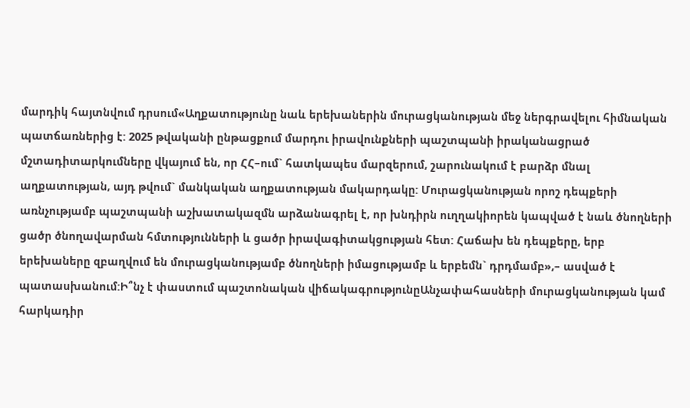մարդիկ հայտնվում դրսում«Աղքատությունը նաև երեխաներին մուրացկանության մեջ ներգրավելու հիմնական պատճառներից է: 2025 թվականի ընթացքում մարդու իրավունքների պաշտպանի իրականացրած մշտադիտարկումները վկայում են, որ ՀՀ–ում` հատկապես մարզերում, շարունակում է բարձր մնալ աղքատության, այդ թվում` մանկական աղքատության մակարդակը: Մուրացկանության որոշ դեպքերի առնչությամբ պաշտպանի աշխատակազմն արձանագրել է, որ խնդիրն ուղղակիորեն կապված է նաև ծնողների ցածր ծնողավարման հմտությունների և ցածր իրավագիտակցության հետ: Հաճախ են դեպքերը, երբ երեխաները զբաղվում են մուրացկանությամբ ծնողների իմացությամբ և երբեմն` դրդմամբ»,– ասված է պատասխանում:Ի՞նչ է փաստում պաշտոնական վիճակագրությունըԱնչափահասների մուրացկանության կամ հարկադիր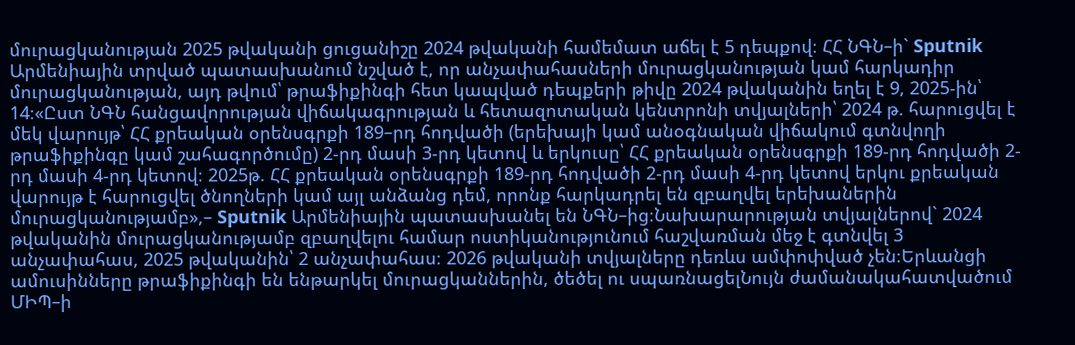մուրացկանության 2025 թվականի ցուցանիշը 2024 թվականի համեմատ աճել է 5 դեպքով։ ՀՀ ՆԳՆ–ի` Sputnik Արմենիային տրված պատասխանում նշված է, որ անչափահասների մուրացկանության կամ հարկադիր մուրացկանության, այդ թվում՝ թրաֆիքինգի հետ կապված դեպքերի թիվը 2024 թվականին եղել է 9, 2025-ին՝ 14։«Ըստ ՆԳՆ հանցավորության վիճակագրության և հետազոտական կենտրոնի տվյալների՝ 2024 թ. հարուցվել է մեկ վարույթ՝ ՀՀ քրեական օրենսգրքի 189–րդ հոդվածի (երեխայի կամ անօգնական վիճակում գտնվողի թրաֆիքինգը կամ շահագործումը) 2-րդ մասի 3-րդ կետով և երկուսը՝ ՀՀ քրեական օրենսգրքի 189-րդ հոդվածի 2-րդ մասի 4-րդ կետով։ 2025թ. ՀՀ քրեական օրենսգրքի 189-րդ հոդվածի 2-րդ մասի 4-րդ կետով երկու քրեական վարույթ է հարուցվել ծնողների կամ այլ անձանց դեմ, որոնք հարկադրել են զբաղվել երեխաներին մուրացկանությամբ»,– Sputnik Արմենիային պատասխանել են ՆԳՆ–ից։Նախարարության տվյալներով` 2024 թվականին մուրացկանությամբ զբաղվելու համար ոստիկանությունում հաշվառման մեջ է գտնվել 3 անչափահաս, 2025 թվականին՝ 2 անչափահաս։ 2026 թվականի տվյալները դեռևս ամփոփված չեն։Երևանցի ամուսինները թրաֆիքինգի են ենթարկել մուրացկաններին, ծեծել ու սպառնացելՆույն ժամանակահատվածում ՄԻՊ–ի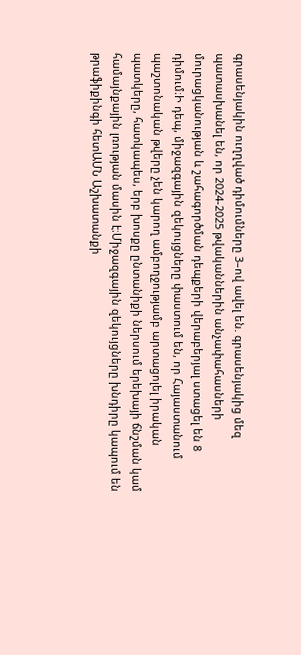գրասենյակին ուղղված դիմումները 3–ով ավել են. գրասենյակից մեզ պատասխանել են, որ 2024-2025 թվականներին անչափահասների մուրացկանության և շահագործման դեպքերի վերաբերյալ ստացել են 8 դիմում։Ի դեպ, միջազգային զեկույցները փաստում են, որ Հայաստանում պաշտոնական թվերը չեն կարող ամբողջությամբ արտացոլել իրական պատկերը, հատկապես, երբ խոսքը ընտանիքի ներսում երեխայի ճնշման կամ համայնքային լռության մասին է։Միջազգային զեկույցները խնդիրը կապում են թրաֆիքինգի հետԱՄՆ Աշխատանքի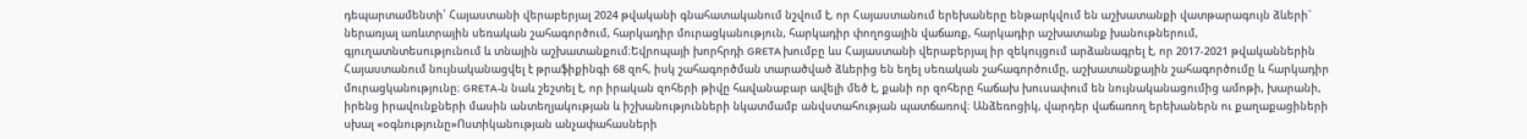դեպարտամենտի՝ Հայաստանի վերաբերյալ 2024 թվականի գնահատականում նշվում է, որ Հայաստանում երեխաները ենթարկվում են աշխատանքի վատթարագույն ձևերի` ներառյալ առևտրային սեռական շահագործում, հարկադիր մուրացկանություն, հարկադիր փողոցային վաճառք, հարկադիր աշխատանք խանութներում, գյուղատնտեսությունում և տնային աշխատանքում։Եվրոպայի խորհրդի GRETA խումբը ևս Հայաստանի վերաբերյալ իր զեկույցում արձանագրել է, որ 2017-2021 թվականներին Հայաստանում նույնականացվել է թրաֆիքինգի 68 զոհ, իսկ շահագործման տարածված ձևերից են եղել սեռական շահագործումը, աշխատանքային շահագործումը և հարկադիր մուրացկանությունը։ GRETA-ն նաև շեշտել է, որ իրական զոհերի թիվը հավանաբար ավելի մեծ է, քանի որ զոհերը հաճախ խուսափում են նույնականացումից ամոթի, խարանի, իրենց իրավունքների մասին անտեղյակության և իշխանությունների նկատմամբ անվստահության պատճառով։ Անձեռոցիկ, վարդեր վաճառող երեխաներն ու քաղաքացիների սխալ «օգնությունը»Ոստիկանության անչափահասների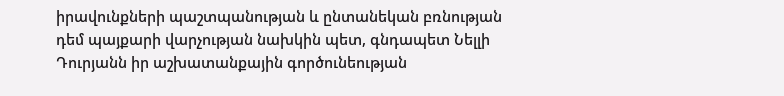իրավունքների պաշտպանության և ընտանեկան բռնության դեմ պայքարի վարչության նախկին պետ, գնդապետ Նելլի Դուրյանն իր աշխատանքային գործունեության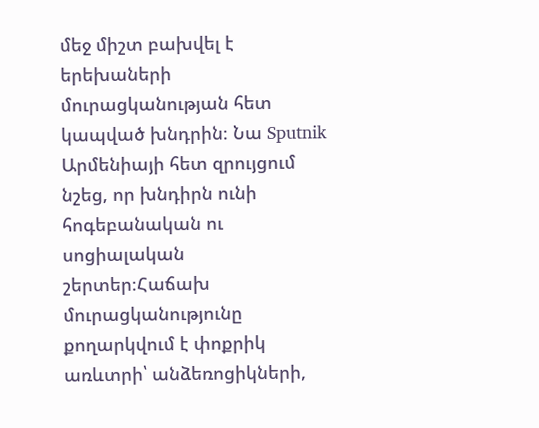մեջ միշտ բախվել է երեխաների մուրացկանության հետ կապված խնդրին։ Նա Sputnik Արմենիայի հետ զրույցում նշեց, որ խնդիրն ունի հոգեբանական ու սոցիալական շերտեր։Հաճախ մուրացկանությունը քողարկվում է փոքրիկ առևտրի՝ անձեռոցիկների,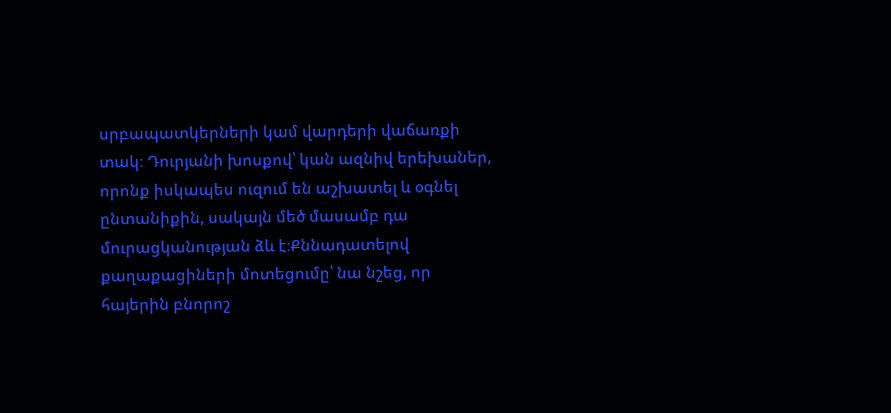սրբապատկերների կամ վարդերի վաճառքի տակ։ Դուրյանի խոսքով՝ կան ազնիվ երեխաներ, որոնք իսկապես ուզում են աշխատել և օգնել ընտանիքին, սակայն մեծ մասամբ դա մուրացկանության ձև է։Քննադատելով քաղաքացիների մոտեցումը՝ նա նշեց, որ հայերին բնորոշ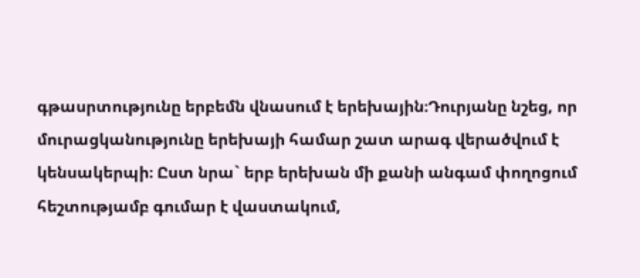գթասրտությունը երբեմն վնասում է երեխային։Դուրյանը նշեց, որ մուրացկանությունը երեխայի համար շատ արագ վերածվում է կենսակերպի։ Ըստ նրա` երբ երեխան մի քանի անգամ փողոցում հեշտությամբ գումար է վաստակում,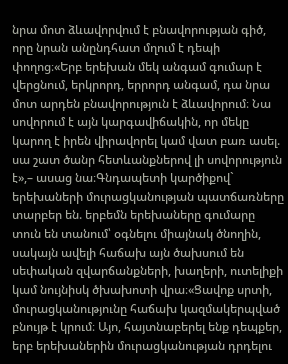նրա մոտ ձևավորվում է բնավորության գիծ, որը նրան անընդհատ մղում է դեպի փողոց։«Երբ երեխան մեկ անգամ գումար է վերցնում, երկրորդ, երրորդ անգամ, դա նրա մոտ արդեն բնավորություն է ձևավորում։ Նա սովորում է այն կարգավիճակին, որ մեկը կարող է իրեն վիրավորել կամ վատ բառ ասել. սա շատ ծանր հետևանքներով լի սովորություն է»,– ասաց նա։Գնդապետի կարծիքով` երեխաների մուրացկանության պատճառները տարբեր են. երբեմն երեխաները գումարը տուն են տանում՝ օգնելու միայնակ ծնողին, սակայն ավելի հաճախ այն ծախսում են սեփական զվարճանքների, խաղերի, ուտելիքի կամ նույնիսկ ծխախոտի վրա։«Ցավոք սրտի, մուրացկանությունը հաճախ կազմակերպված բնույթ է կրում։ Այո, հայտնաբերել ենք դեպքեր, երբ երեխաներին մուրացկանության դրդելու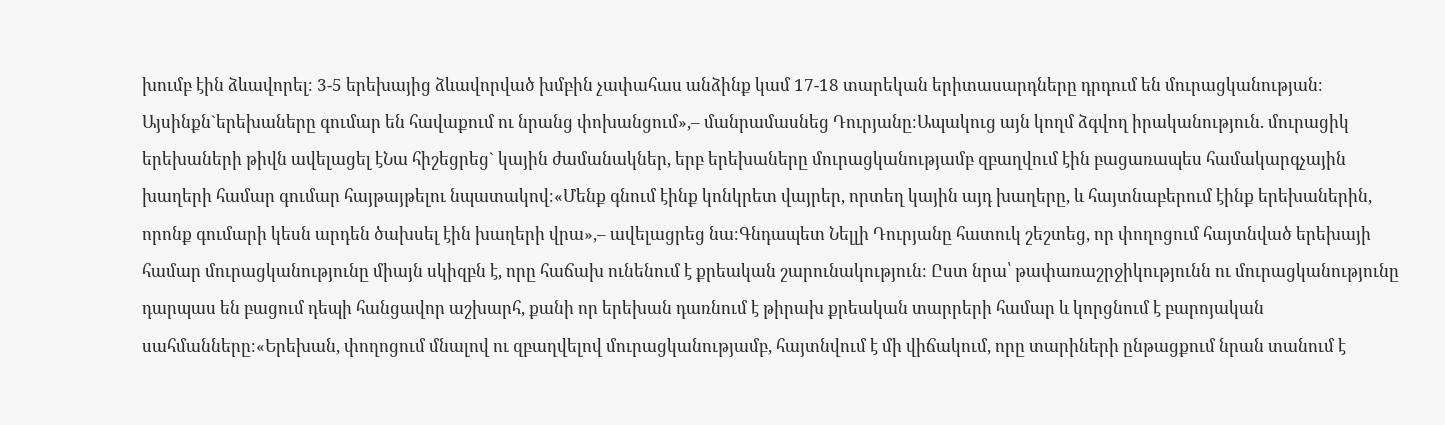խումբ էին ձևավորել։ 3-5 երեխայից ձևավորված խմբին չափահաս անձինք կամ 17-18 տարեկան երիտասարդները դրդում են մուրացկանության։ Այսինքն`երեխաները գումար են հավաքում ու նրանց փոխանցում»,– մանրամասնեց Դուրյանը։Ապակուց այն կողմ ձգվող իրականություն. մուրացիկ երեխաների թիվն ավելացել էՆա հիշեցրեց` կային ժամանակներ, երբ երեխաները մուրացկանությամբ զբաղվում էին բացառապես համակարգչային խաղերի համար գումար հայթայթելու նպատակով։«Մենք գնում էինք կոնկրետ վայրեր, որտեղ կային այդ խաղերը, և հայտնաբերում էինք երեխաներին, որոնք գումարի կեսն արդեն ծախսել էին խաղերի վրա»,– ավելացրեց նա։Գնդապետ Նելլի Դուրյանը հատուկ շեշտեց, որ փողոցում հայտնված երեխայի համար մուրացկանությունը միայն սկիզբն է, որը հաճախ ունենում է քրեական շարունակություն։ Ըստ նրա՝ թափառաշրջիկությունն ու մուրացկանությունը դարպաս են բացում դեպի հանցավոր աշխարհ, քանի որ երեխան դառնում է թիրախ քրեական տարրերի համար և կորցնում է բարոյական սահմանները։«Երեխան, փողոցում մնալով ու զբաղվելով մուրացկանությամբ, հայտնվում է մի վիճակում, որը տարիների ընթացքում նրան տանում է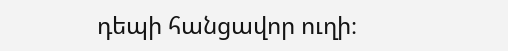դեպի հանցավոր ուղի։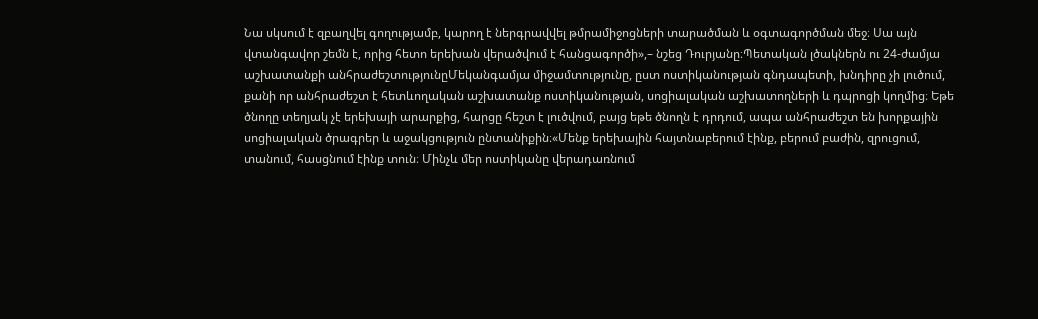Նա սկսում է զբաղվել գողությամբ, կարող է ներգրավվել թմրամիջոցների տարածման և օգտագործման մեջ։ Սա այն վտանգավոր շեմն է, որից հետո երեխան վերածվում է հանցագործի»,– նշեց Դուրյանը։Պետական լծակներն ու 24-ժամյա աշխատանքի անհրաժեշտությունըՄեկանգամյա միջամտությունը, ըստ ոստիկանության գնդապետի, խնդիրը չի լուծում, քանի որ անհրաժեշտ է հետևողական աշխատանք ոստիկանության, սոցիալական աշխատողների և դպրոցի կողմից։ Եթե ծնողը տեղյակ չէ երեխայի արարքից, հարցը հեշտ է լուծվում, բայց եթե ծնողն է դրդում, ապա անհրաժեշտ են խորքային սոցիալական ծրագրեր և աջակցություն ընտանիքին։«Մենք երեխային հայտնաբերում էինք, բերում բաժին, զրուցում, տանում, հասցնում էինք տուն։ Մինչև մեր ոստիկանը վերադառնում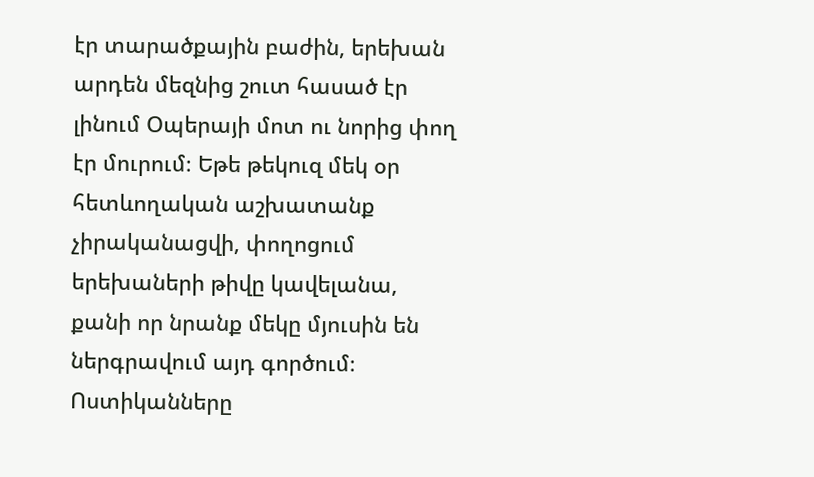էր տարածքային բաժին, երեխան արդեն մեզնից շուտ հասած էր լինում Օպերայի մոտ ու նորից փող էր մուրում։ Եթե թեկուզ մեկ օր հետևողական աշխատանք չիրականացվի, փողոցում երեխաների թիվը կավելանա, քանի որ նրանք մեկը մյուսին են ներգրավում այդ գործում։ Ոստիկանները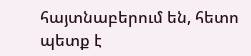հայտնաբերում են, հետո պետք է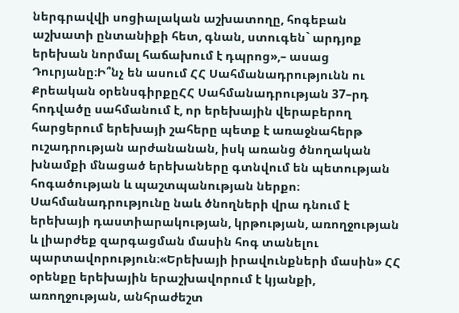ներգրավվի սոցիալական աշխատողը, հոգեբան աշխատի ընտանիքի հետ, գնան, ստուգեն` արդյոք երեխան նորմալ հաճախում է դպրոց»,– ասաց Դուրյանը։Ի՞նչ են ասում ՀՀ Սահմանադրությունն ու Քրեական օրենսգիրքըՀՀ Սահմանադրության 37–րդ հոդվածը սահմանում է, որ երեխային վերաբերող հարցերում երեխայի շահերը պետք է առաջնահերթ ուշադրության արժանանան, իսկ առանց ծնողական խնամքի մնացած երեխաները գտնվում են պետության հոգածության և պաշտպանության ներքո։ Սահմանադրությունը նաև ծնողների վրա դնում է երեխայի դաստիարակության, կրթության, առողջության և լիարժեք զարգացման մասին հոգ տանելու պարտավորություն։«Երեխայի իրավունքների մասին» ՀՀ օրենքը երեխային երաշխավորում է կյանքի, առողջության, անհրաժեշտ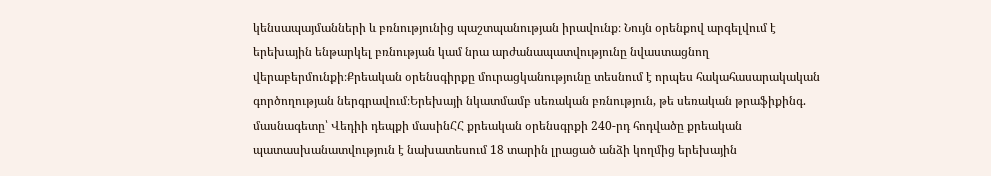կենսապայմանների և բռնությունից պաշտպանության իրավունք։ Նույն օրենքով արգելվում է երեխային ենթարկել բռնության կամ նրա արժանապատվությունը նվաստացնող վերաբերմունքի։Քրեական օրենսգիրքը մուրացկանությունը տեսնում է որպես հակահասարակական գործողության ներգրավում։Երեխայի նկատմամբ սեռական բռնություն, թե սեռական թրաֆիքինգ. մասնագետը՝ Վեդիի դեպքի մասինՀՀ քրեական օրենսգրքի 240-րդ հոդվածը քրեական պատասխանատվություն է նախատեսում 18 տարին լրացած անձի կողմից երեխային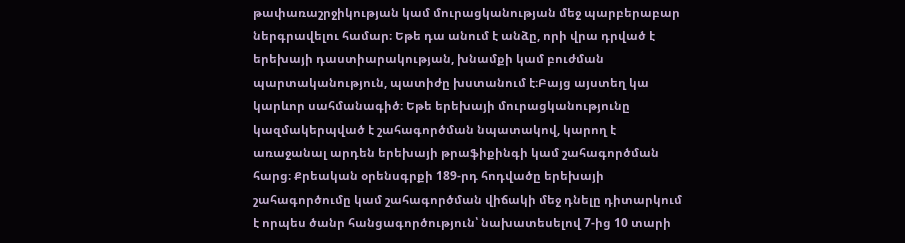թափառաշրջիկության կամ մուրացկանության մեջ պարբերաբար ներգրավելու համար։ Եթե դա անում է անձը, որի վրա դրված է երեխայի դաստիարակության, խնամքի կամ բուժման պարտականություն, պատիժը խստանում է։Բայց այստեղ կա կարևոր սահմանագիծ։ Եթե երեխայի մուրացկանությունը կազմակերպված է շահագործման նպատակով, կարող է առաջանալ արդեն երեխայի թրաֆիքինգի կամ շահագործման հարց։ Քրեական օրենսգրքի 189-րդ հոդվածը երեխայի շահագործումը կամ շահագործման վիճակի մեջ դնելը դիտարկում է որպես ծանր հանցագործություն՝ նախատեսելով 7-ից 10 տարի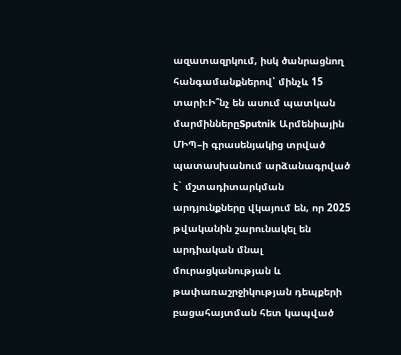ազատազրկում, իսկ ծանրացնող հանգամանքներով՝ մինչև 15 տարի։Ի՞նչ են ասում պատկան մարմիններըSputnik Արմենիային ՄԻՊ–ի գրասենյակից տրված պատասխանում արձանագրված է` մշտադիտարկման արդյունքները վկայում են, որ 2025 թվականին շարունակել են արդիական մնալ մուրացկանության և թափառաշրջիկության դեպքերի բացահայտման հետ կապված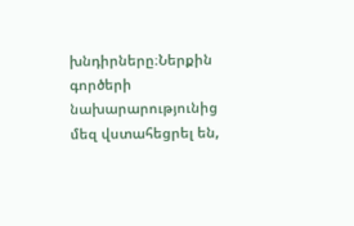խնդիրները։Ներքին գործերի նախարարությունից մեզ վստահեցրել են,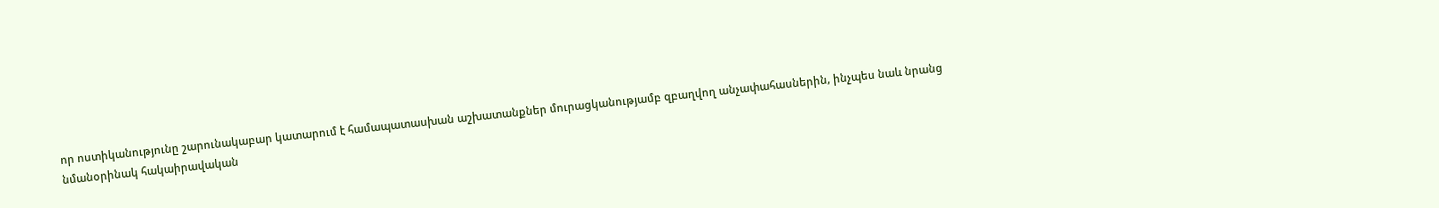որ ոստիկանությունը շարունակաբար կատարում է համապատասխան աշխատանքներ մուրացկանությամբ զբաղվող անչափահասներին, ինչպես նաև նրանց նմանօրինակ հակաիրավական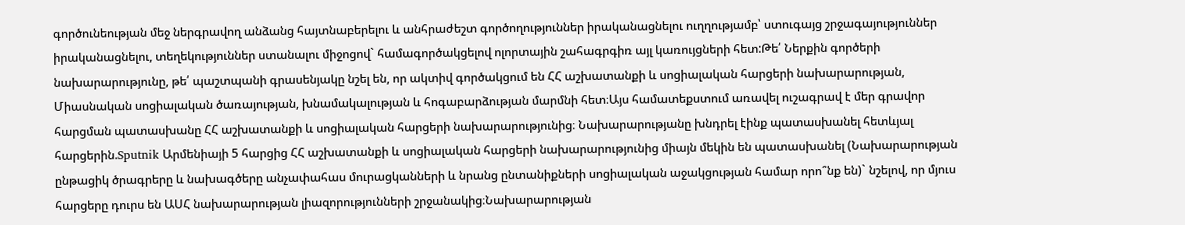գործունեության մեջ ներգրավող անձանց հայտնաբերելու և անհրաժեշտ գործողություններ իրականացնելու ուղղությամբ՝ ստուգայց շրջագայություններ իրականացնելու, տեղեկություններ ստանալու միջոցով` համագործակցելով ոլորտային շահագրգիռ այլ կառույցների հետ:Թե՛ Ներքին գործերի նախարարությունը, թե՛ պաշտպանի գրասենյակը նշել են, որ ակտիվ գործակցում են ՀՀ աշխատանքի և սոցիալական հարցերի նախարարության, Միասնական սոցիալական ծառայության, խնամակալության և հոգաբարձության մարմնի հետ։Այս համատեքստում առավել ուշագրավ է մեր գրավոր հարցման պատասխանը ՀՀ աշխատանքի և սոցիալական հարցերի նախարարությունից։ Նախարարությանը խնդրել էինք պատասխանել հետևյալ հարցերին.Sputnik Արմենիայի 5 հարցից ՀՀ աշխատանքի և սոցիալական հարցերի նախարարությունից միայն մեկին են պատասխանել (Նախարարության ընթացիկ ծրագրերը և նախագծերը անչափահաս մուրացկանների և նրանց ընտանիքների սոցիալական աջակցության համար որո՞նք են)` նշելով, որ մյուս հարցերը դուրս են ԱՍՀ նախարարության լիազորությունների շրջանակից։Նախարարության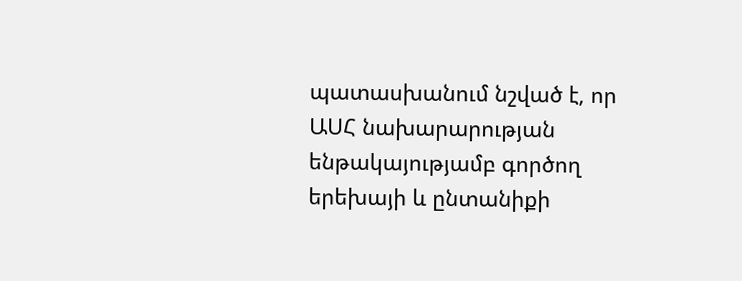պատասխանում նշված է, որ ԱՍՀ նախարարության ենթակայությամբ գործող երեխայի և ընտանիքի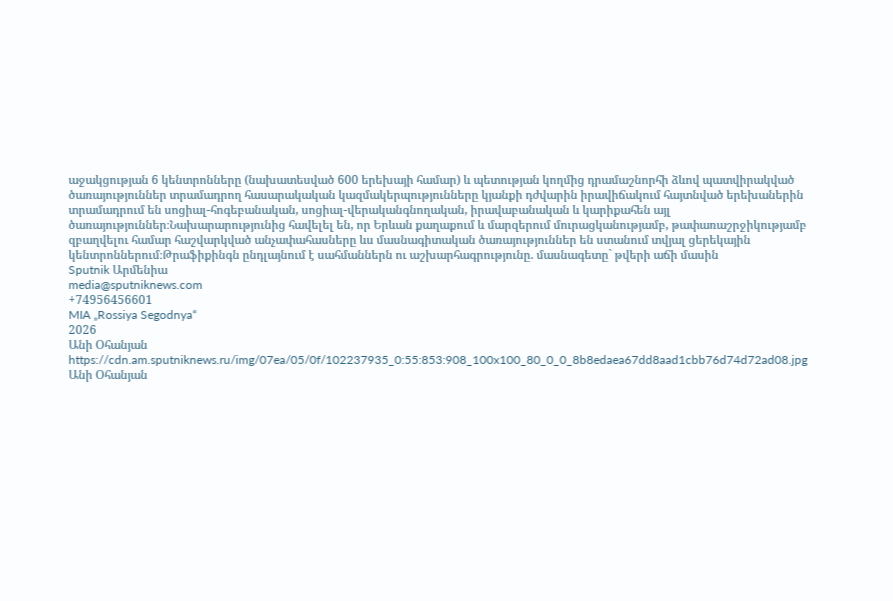աջակցության 6 կենտրոնները (նախատեսված 600 երեխայի համար) և պետության կողմից դրամաշնորհի ձևով պատվիրակված ծառայություններ տրամադրող հասարակական կազմակերպությունները կյանքի դժվարին իրավիճակում հայտնված երեխաներին տրամադրում են սոցիալ-հոգեբանական, սոցիալ-վերականգնողական, իրավաբանական և կարիքահեն այլ ծառայություններ։Նախարարությունից հավելել են, որ Երևան քաղաքում և մարզերում մուրացկանությամբ, թափառաշրջիկությամբ զբաղվելու համար հաշվարկված անչափահասները ևս մասնագիտական ծառայություններ են ստանում տվյալ ցերեկային կենտրոններում։Թրաֆիքինգն ընդլայնում է սահմաններն ու աշխարհագրությունը. մասնագետը` թվերի աճի մասին
Sputnik Արմենիա
media@sputniknews.com
+74956456601
MIA „Rossiya Segodnya“
2026
Անի Օհանյան
https://cdn.am.sputniknews.ru/img/07ea/05/0f/102237935_0:55:853:908_100x100_80_0_0_8b8edaea67dd8aad1cbb76d74d72ad08.jpg
Անի Օհանյան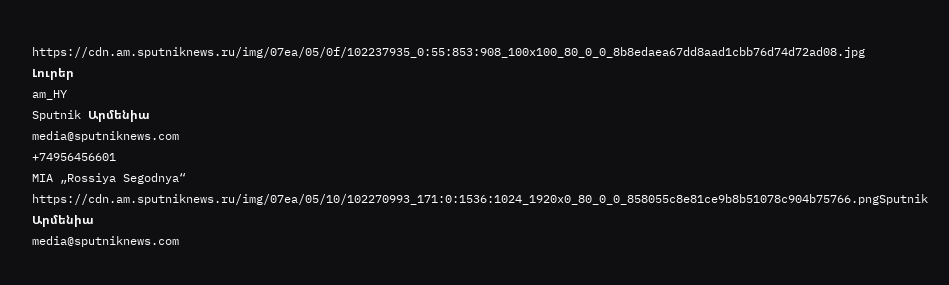https://cdn.am.sputniknews.ru/img/07ea/05/0f/102237935_0:55:853:908_100x100_80_0_0_8b8edaea67dd8aad1cbb76d74d72ad08.jpg
Լուրեր
am_HY
Sputnik Արմենիա
media@sputniknews.com
+74956456601
MIA „Rossiya Segodnya“
https://cdn.am.sputniknews.ru/img/07ea/05/10/102270993_171:0:1536:1024_1920x0_80_0_0_858055c8e81ce9b8b51078c904b75766.pngSputnik Արմենիա
media@sputniknews.com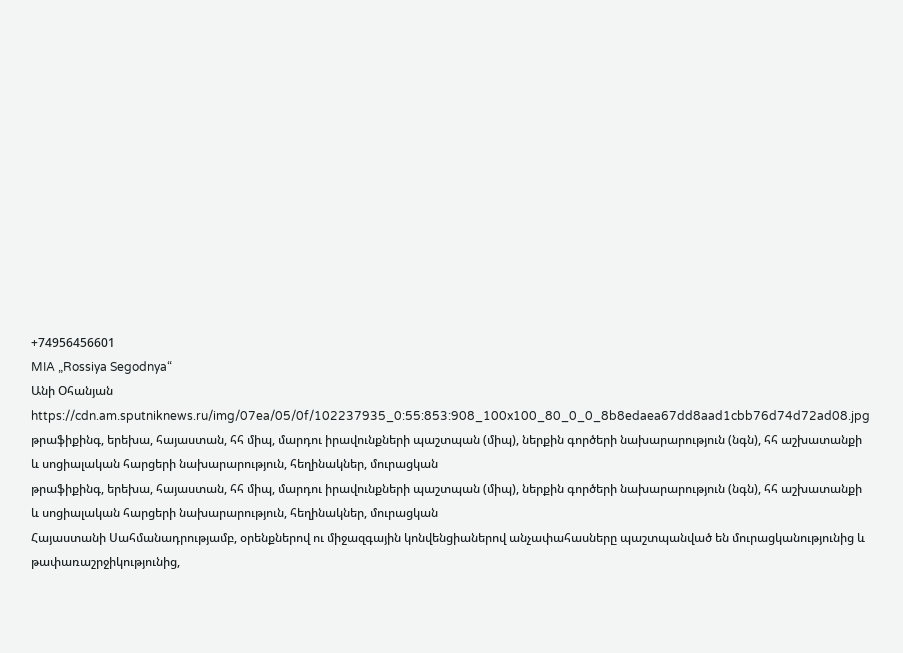+74956456601
MIA „Rossiya Segodnya“
Անի Օհանյան
https://cdn.am.sputniknews.ru/img/07ea/05/0f/102237935_0:55:853:908_100x100_80_0_0_8b8edaea67dd8aad1cbb76d74d72ad08.jpg
թրաֆիքինգ, երեխա, հայաստան, հհ միպ, մարդու իրավունքների պաշտպան (միպ), ներքին գործերի նախարարություն (նգն), հհ աշխատանքի և սոցիալական հարցերի նախարարություն, հեղինակներ, մուրացկան
թրաֆիքինգ, երեխա, հայաստան, հհ միպ, մարդու իրավունքների պաշտպան (միպ), ներքին գործերի նախարարություն (նգն), հհ աշխատանքի և սոցիալական հարցերի նախարարություն, հեղինակներ, մուրացկան
Հայաստանի Սահմանադրությամբ, օրենքներով ու միջազգային կոնվենցիաներով անչափահասները պաշտպանված են մուրացկանությունից և թափառաշրջիկությունից,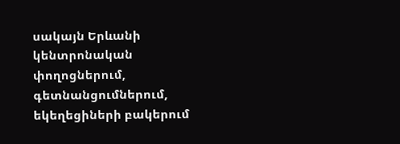սակայն Երևանի կենտրոնական փողոցներում, գետնանցումներում, եկեղեցիների բակերում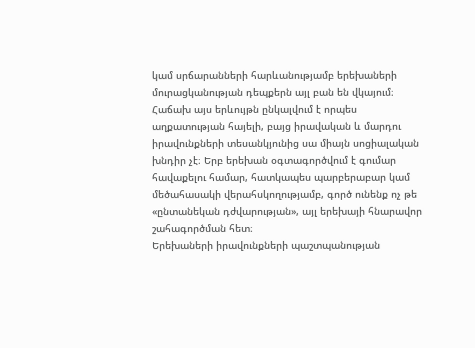կամ սրճարանների հարևանությամբ երեխաների մուրացկանության դեպքերն այլ բան են վկայում։ Հաճախ այս երևույթն ընկալվում է որպես աղքատության հայելի, բայց իրավական և մարդու իրավունքների տեսանկյունից սա միայն սոցիալական խնդիր չէ։ Երբ երեխան օգտագործվում է գումար հավաքելու համար, հատկապես պարբերաբար կամ մեծահասակի վերահսկողությամբ, գործ ունենք ոչ թե «ընտանեկան դժվարության», այլ երեխայի հնարավոր շահագործման հետ։
Երեխաների իրավունքների պաշտպանության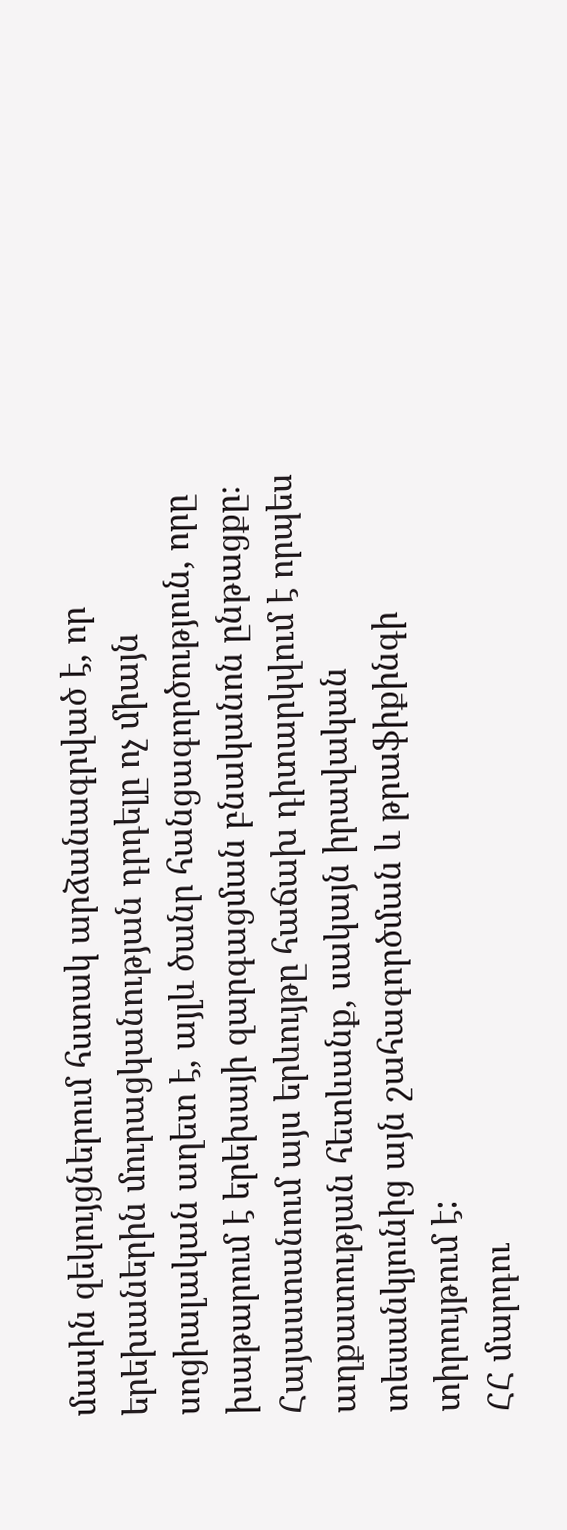մասին զեկույցներում հստակ արձանագրված է, որ երեխաներին մուրացկանության դրդելը ոչ միայն սոցիալական աղետ է, այլև ծանր հանցագործություն, որը խաթարում է երեխայի զարգացման բնականոն ընթացքը։ Հայաստանում այս երևույթը հաճախ դիտարկվում է որպես աղքատության հետևանք, սակայն իրավական տեսանկյունից այն շահագործման և թրաֆիքինգի տիրույթում է:
ՀՀ մարդու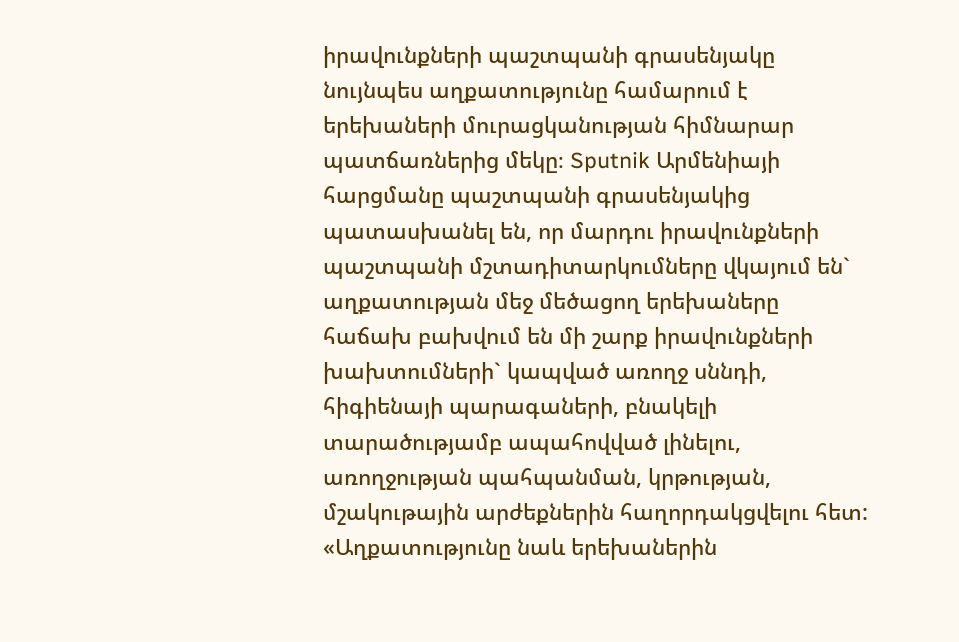իրավունքների պաշտպանի գրասենյակը նույնպես աղքատությունը համարում է երեխաների մուրացկանության հիմնարար պատճառներից մեկը։ Sputnik Արմենիայի հարցմանը պաշտպանի գրասենյակից պատասխանել են, որ մարդու իրավունքների պաշտպանի մշտադիտարկումները վկայում են` աղքատության մեջ մեծացող երեխաները հաճախ բախվում են մի շարք իրավունքների խախտումների` կապված առողջ սննդի, հիգիենայի պարագաների, բնակելի տարածությամբ ապահովված լինելու, առողջության պահպանման, կրթության, մշակութային արժեքներին հաղորդակցվելու հետ:
«Աղքատությունը նաև երեխաներին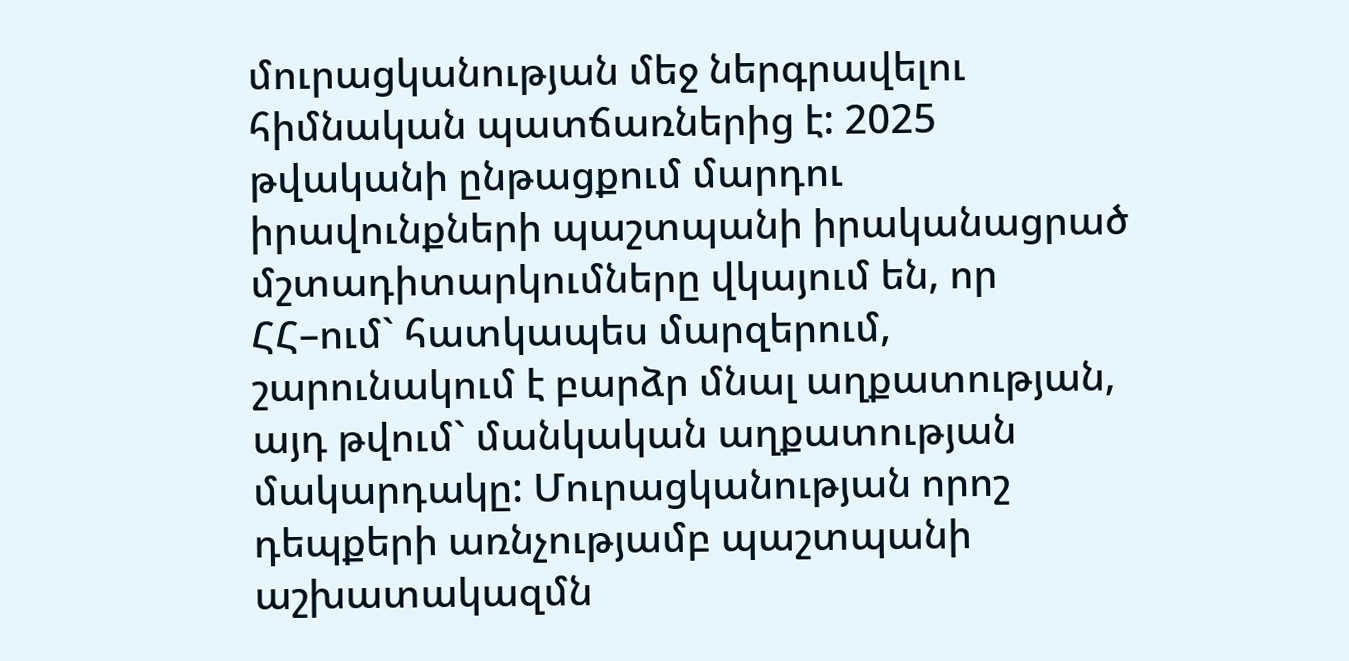մուրացկանության մեջ ներգրավելու հիմնական պատճառներից է: 2025 թվականի ընթացքում մարդու իրավունքների պաշտպանի իրականացրած մշտադիտարկումները վկայում են, որ ՀՀ–ում` հատկապես մարզերում, շարունակում է բարձր մնալ աղքատության, այդ թվում` մանկական աղքատության մակարդակը: Մուրացկանության որոշ դեպքերի առնչությամբ պաշտպանի աշխատակազմն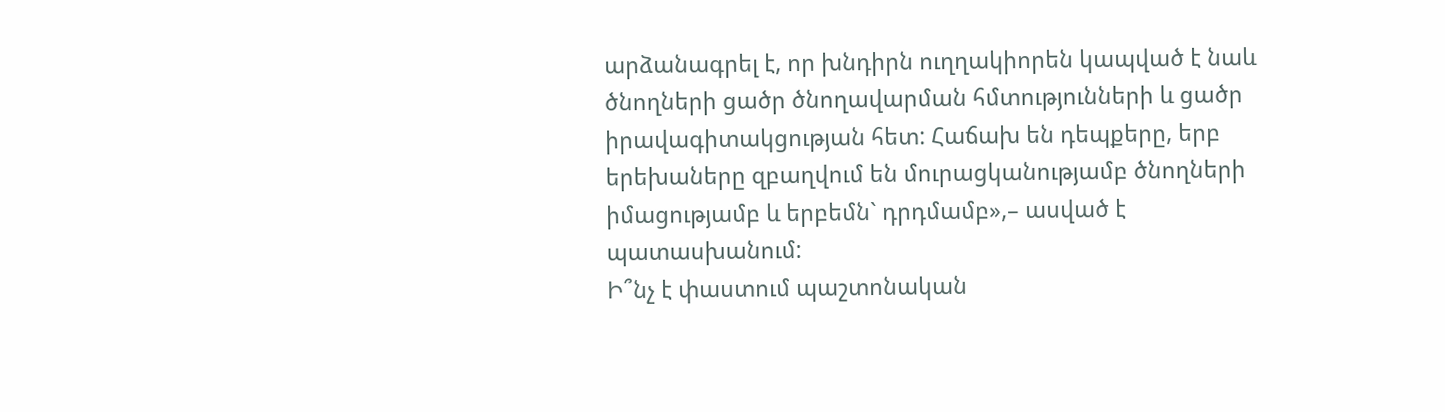արձանագրել է, որ խնդիրն ուղղակիորեն կապված է նաև ծնողների ցածր ծնողավարման հմտությունների և ցածր իրավագիտակցության հետ: Հաճախ են դեպքերը, երբ երեխաները զբաղվում են մուրացկանությամբ ծնողների իմացությամբ և երբեմն` դրդմամբ»,– ասված է պատասխանում:
Ի՞նչ է փաստում պաշտոնական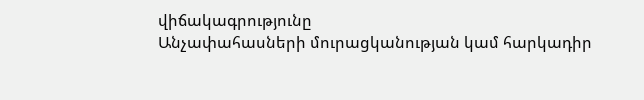վիճակագրությունը
Անչափահասների մուրացկանության կամ հարկադիր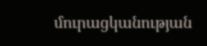մուրացկանության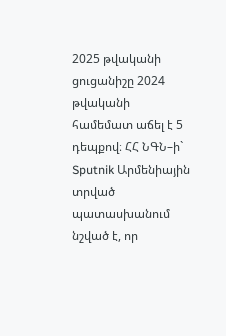2025 թվականի ցուցանիշը 2024 թվականի համեմատ աճել է 5 դեպքով։ ՀՀ ՆԳՆ–ի` Sputnik Արմենիային տրված պատասխանում նշված է, որ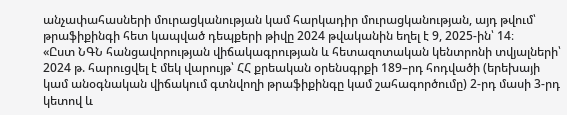անչափահասների մուրացկանության կամ հարկադիր մուրացկանության, այդ թվում՝ թրաֆիքինգի հետ կապված դեպքերի թիվը 2024 թվականին եղել է 9, 2025-ին՝ 14։
«Ըստ ՆԳՆ հանցավորության վիճակագրության և հետազոտական կենտրոնի տվյալների՝ 2024 թ. հարուցվել է մեկ վարույթ՝ ՀՀ քրեական օրենսգրքի 189–րդ հոդվածի (երեխայի կամ անօգնական վիճակում գտնվողի թրաֆիքինգը կամ շահագործումը) 2-րդ մասի 3-րդ կետով և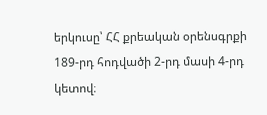երկուսը՝ ՀՀ քրեական օրենսգրքի 189-րդ հոդվածի 2-րդ մասի 4-րդ կետով։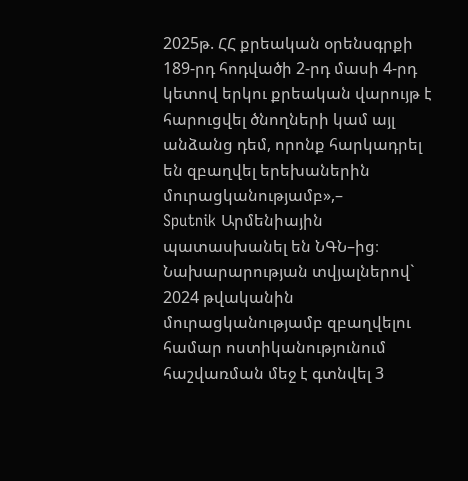2025թ. ՀՀ քրեական օրենսգրքի 189-րդ հոդվածի 2-րդ մասի 4-րդ կետով երկու քրեական վարույթ է հարուցվել ծնողների կամ այլ անձանց դեմ, որոնք հարկադրել են զբաղվել երեխաներին մուրացկանությամբ»,–
Sputnik Արմենիային պատասխանել են ՆԳՆ–ից։
Նախարարության տվյալներով` 2024 թվականին մուրացկանությամբ զբաղվելու համար ոստիկանությունում հաշվառման մեջ է գտնվել 3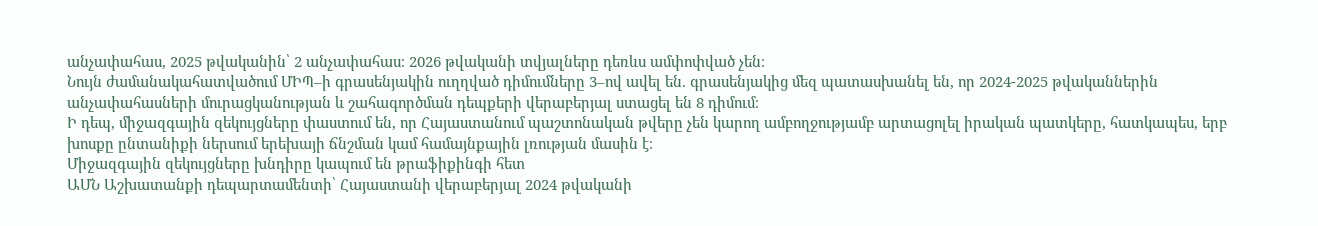անչափահաս, 2025 թվականին՝ 2 անչափահաս։ 2026 թվականի տվյալները դեռևս ամփոփված չեն։
Նույն ժամանակահատվածում ՄԻՊ–ի գրասենյակին ուղղված դիմումները 3–ով ավել են. գրասենյակից մեզ պատասխանել են, որ 2024-2025 թվականներին անչափահասների մուրացկանության և շահագործման դեպքերի վերաբերյալ ստացել են 8 դիմում։
Ի դեպ, միջազգային զեկույցները փաստում են, որ Հայաստանում պաշտոնական թվերը չեն կարող ամբողջությամբ արտացոլել իրական պատկերը, հատկապես, երբ խոսքը ընտանիքի ներսում երեխայի ճնշման կամ համայնքային լռության մասին է։
Միջազգային զեկույցները խնդիրը կապում են թրաֆիքինգի հետ
ԱՄՆ Աշխատանքի դեպարտամենտի՝ Հայաստանի վերաբերյալ 2024 թվականի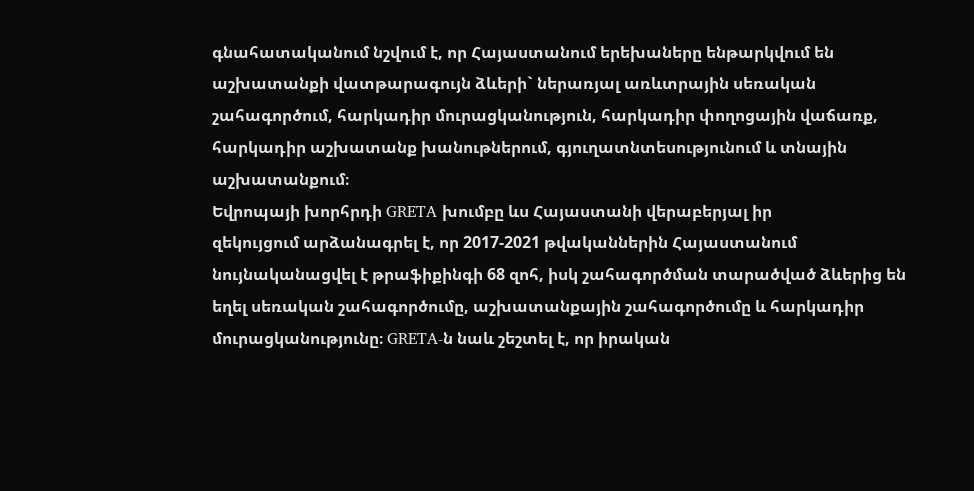գնահատականում նշվում է, որ Հայաստանում երեխաները ենթարկվում են աշխատանքի վատթարագույն ձևերի` ներառյալ առևտրային սեռական շահագործում, հարկադիր մուրացկանություն, հարկադիր փողոցային վաճառք, հարկադիր աշխատանք խանութներում, գյուղատնտեսությունում և տնային աշխատանքում։
Եվրոպայի խորհրդի GRETA խումբը ևս Հայաստանի վերաբերյալ իր
զեկույցում արձանագրել է, որ 2017-2021 թվականներին Հայաստանում նույնականացվել է թրաֆիքինգի 68 զոհ, իսկ շահագործման տարածված ձևերից են եղել սեռական շահագործումը, աշխատանքային շահագործումը և հարկադիր մուրացկանությունը։ GRETA-ն նաև շեշտել է, որ իրական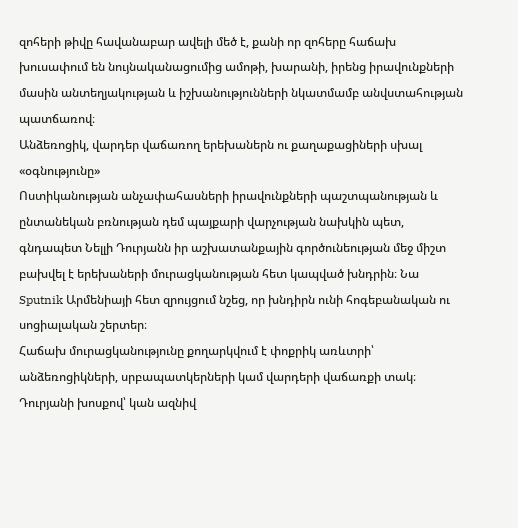զոհերի թիվը հավանաբար ավելի մեծ է, քանի որ զոհերը հաճախ խուսափում են նույնականացումից ամոթի, խարանի, իրենց իրավունքների մասին անտեղյակության և իշխանությունների նկատմամբ անվստահության պատճառով։
Անձեռոցիկ, վարդեր վաճառող երեխաներն ու քաղաքացիների սխալ «օգնությունը»
Ոստիկանության անչափահասների իրավունքների պաշտպանության և ընտանեկան բռնության դեմ պայքարի վարչության նախկին պետ, գնդապետ Նելլի Դուրյանն իր աշխատանքային գործունեության մեջ միշտ բախվել է երեխաների մուրացկանության հետ կապված խնդրին։ Նա Sputnik Արմենիայի հետ զրույցում նշեց, որ խնդիրն ունի հոգեբանական ու սոցիալական շերտեր։
Հաճախ մուրացկանությունը քողարկվում է փոքրիկ առևտրի՝ անձեռոցիկների, սրբապատկերների կամ վարդերի վաճառքի տակ։ Դուրյանի խոսքով՝ կան ազնիվ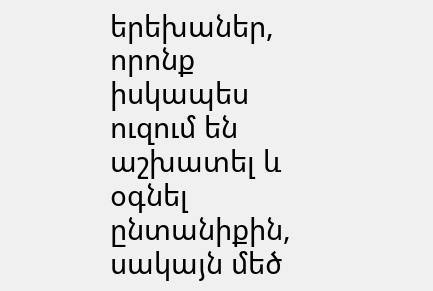երեխաներ, որոնք իսկապես ուզում են աշխատել և օգնել ընտանիքին, սակայն մեծ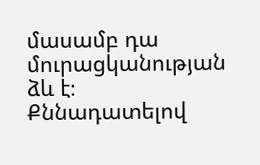մասամբ դա մուրացկանության ձև է։
Քննադատելով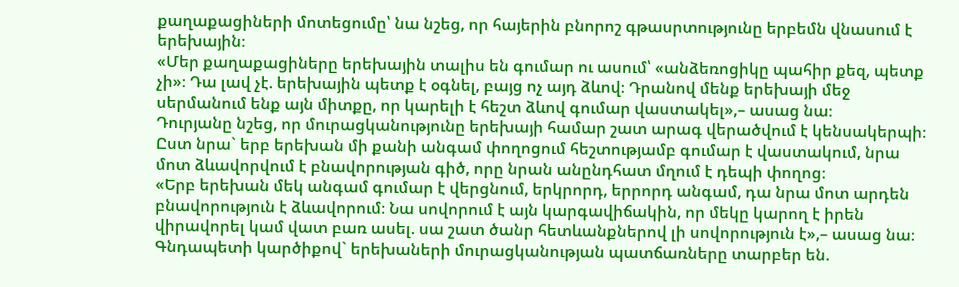քաղաքացիների մոտեցումը՝ նա նշեց, որ հայերին բնորոշ գթասրտությունը երբեմն վնասում է երեխային։
«Մեր քաղաքացիները երեխային տալիս են գումար ու ասում՝ «անձեռոցիկը պահիր քեզ, պետք չի»։ Դա լավ չէ. երեխային պետք է օգնել, բայց ոչ այդ ձևով։ Դրանով մենք երեխայի մեջ սերմանում ենք այն միտքը, որ կարելի է հեշտ ձևով գումար վաստակել»,– ասաց նա։
Դուրյանը նշեց, որ մուրացկանությունը երեխայի համար շատ արագ վերածվում է կենսակերպի։ Ըստ նրա` երբ երեխան մի քանի անգամ փողոցում հեշտությամբ գումար է վաստակում, նրա մոտ ձևավորվում է բնավորության գիծ, որը նրան անընդհատ մղում է դեպի փողոց։
«Երբ երեխան մեկ անգամ գումար է վերցնում, երկրորդ, երրորդ անգամ, դա նրա մոտ արդեն բնավորություն է ձևավորում։ Նա սովորում է այն կարգավիճակին, որ մեկը կարող է իրեն վիրավորել կամ վատ բառ ասել. սա շատ ծանր հետևանքներով լի սովորություն է»,– ասաց նա։
Գնդապետի կարծիքով` երեխաների մուրացկանության պատճառները տարբեր են.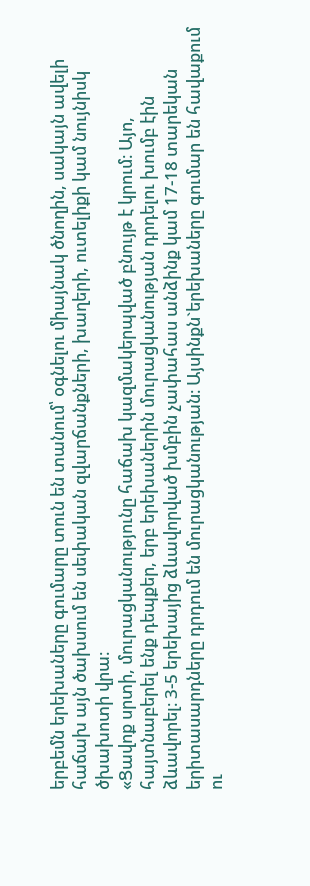երբեմն երեխաները գումարը տուն են տանում՝ օգնելու միայնակ ծնողին, սակայն ավելի հաճախ այն ծախսում են սեփական զվարճանքների, խաղերի, ուտելիքի կամ նույնիսկ ծխախոտի վրա։
«Ցավոք սրտի, մուրացկանությունը հաճախ կազմակերպված բնույթ է կրում։ Այո, հայտնաբերել ենք դեպքեր, երբ երեխաներին մուրացկանության դրդելու խումբ էին ձևավորել։ 3-5 երեխայից ձևավորված խմբին չափահաս անձինք կամ 17-18 տարեկան երիտասարդները դրդում են մուրացկանության։ Այսինքն`երեխաները գումար են հավաքում ու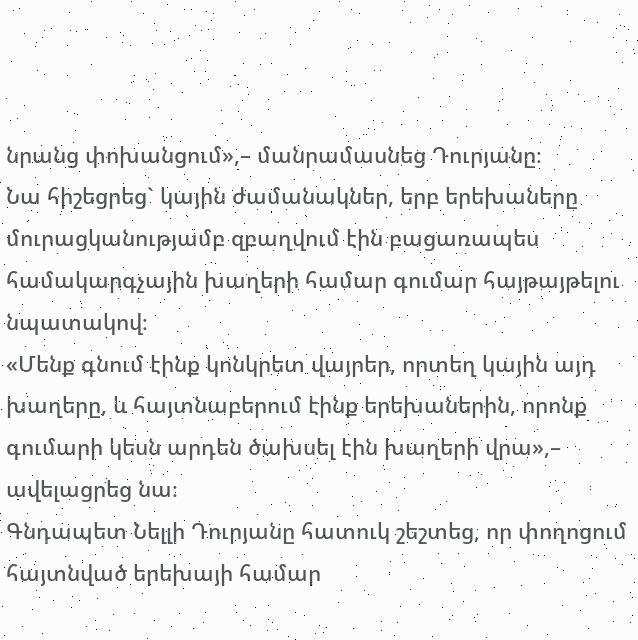նրանց փոխանցում»,– մանրամասնեց Դուրյանը։
Նա հիշեցրեց` կային ժամանակներ, երբ երեխաները մուրացկանությամբ զբաղվում էին բացառապես համակարգչային խաղերի համար գումար հայթայթելու նպատակով։
«Մենք գնում էինք կոնկրետ վայրեր, որտեղ կային այդ խաղերը, և հայտնաբերում էինք երեխաներին, որոնք գումարի կեսն արդեն ծախսել էին խաղերի վրա»,– ավելացրեց նա։
Գնդապետ Նելլի Դուրյանը հատուկ շեշտեց, որ փողոցում հայտնված երեխայի համար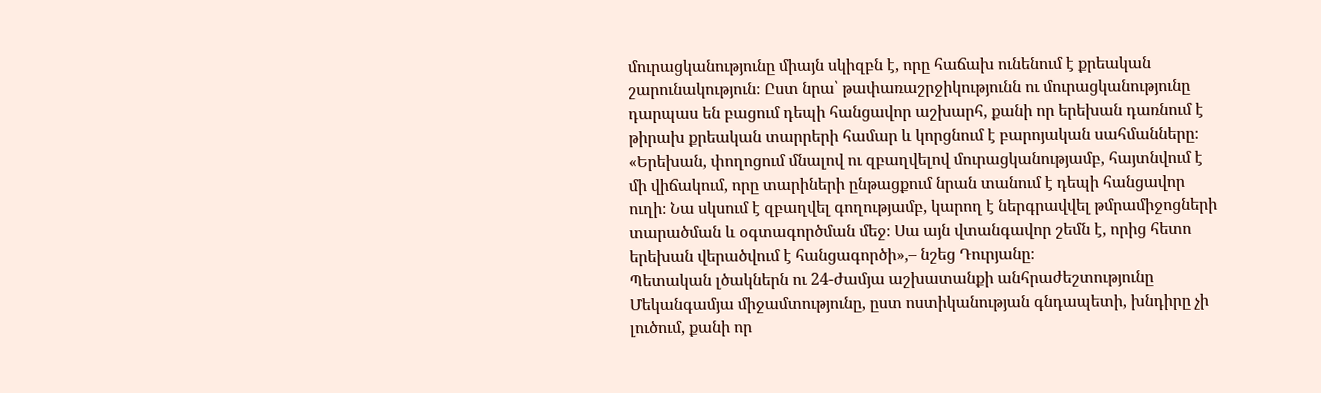մուրացկանությունը միայն սկիզբն է, որը հաճախ ունենում է քրեական շարունակություն։ Ըստ նրա՝ թափառաշրջիկությունն ու մուրացկանությունը դարպաս են բացում դեպի հանցավոր աշխարհ, քանի որ երեխան դառնում է թիրախ քրեական տարրերի համար և կորցնում է բարոյական սահմանները։
«Երեխան, փողոցում մնալով ու զբաղվելով մուրացկանությամբ, հայտնվում է մի վիճակում, որը տարիների ընթացքում նրան տանում է դեպի հանցավոր ուղի։ Նա սկսում է զբաղվել գողությամբ, կարող է ներգրավվել թմրամիջոցների տարածման և օգտագործման մեջ։ Սա այն վտանգավոր շեմն է, որից հետո երեխան վերածվում է հանցագործի»,– նշեց Դուրյանը։
Պետական լծակներն ու 24-ժամյա աշխատանքի անհրաժեշտությունը
Մեկանգամյա միջամտությունը, ըստ ոստիկանության գնդապետի, խնդիրը չի լուծում, քանի որ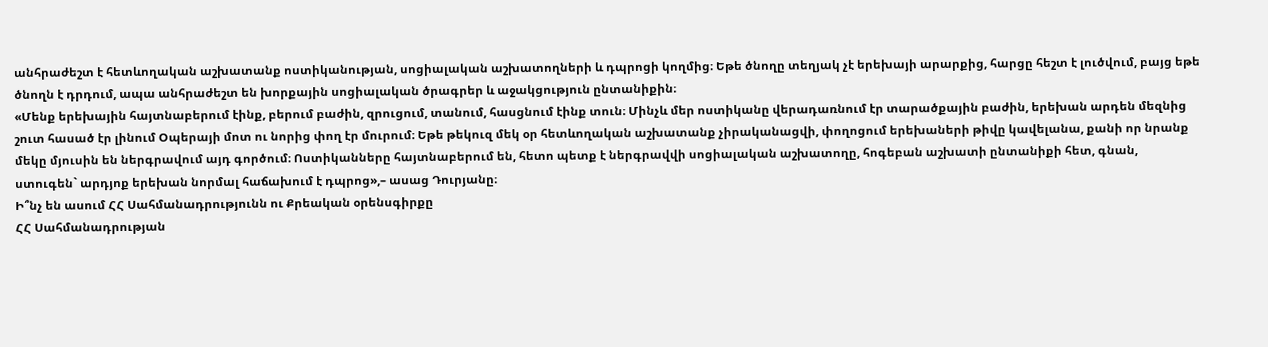անհրաժեշտ է հետևողական աշխատանք ոստիկանության, սոցիալական աշխատողների և դպրոցի կողմից։ Եթե ծնողը տեղյակ չէ երեխայի արարքից, հարցը հեշտ է լուծվում, բայց եթե ծնողն է դրդում, ապա անհրաժեշտ են խորքային սոցիալական ծրագրեր և աջակցություն ընտանիքին։
«Մենք երեխային հայտնաբերում էինք, բերում բաժին, զրուցում, տանում, հասցնում էինք տուն։ Մինչև մեր ոստիկանը վերադառնում էր տարածքային բաժին, երեխան արդեն մեզնից շուտ հասած էր լինում Օպերայի մոտ ու նորից փող էր մուրում։ Եթե թեկուզ մեկ օր հետևողական աշխատանք չիրականացվի, փողոցում երեխաների թիվը կավելանա, քանի որ նրանք մեկը մյուսին են ներգրավում այդ գործում։ Ոստիկանները հայտնաբերում են, հետո պետք է ներգրավվի սոցիալական աշխատողը, հոգեբան աշխատի ընտանիքի հետ, գնան, ստուգեն` արդյոք երեխան նորմալ հաճախում է դպրոց»,– ասաց Դուրյանը։
Ի՞նչ են ասում ՀՀ Սահմանադրությունն ու Քրեական օրենսգիրքը
ՀՀ Սահմանադրության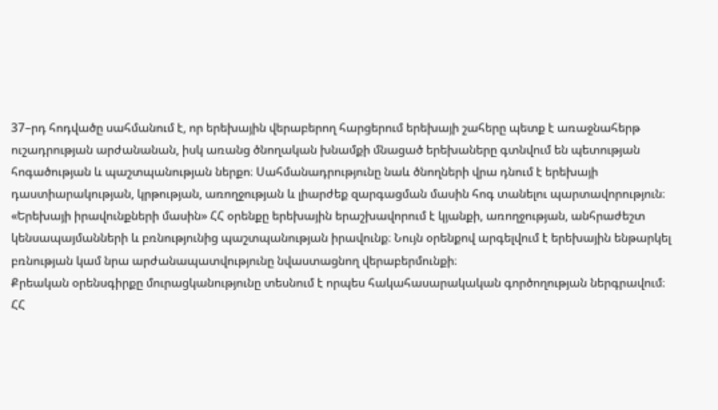37–րդ հոդվածը սահմանում է, որ երեխային վերաբերող հարցերում երեխայի շահերը պետք է առաջնահերթ ուշադրության արժանանան, իսկ առանց ծնողական խնամքի մնացած երեխաները գտնվում են պետության հոգածության և պաշտպանության ներքո։ Սահմանադրությունը նաև ծնողների վրա դնում է երեխայի դաստիարակության, կրթության, առողջության և լիարժեք զարգացման մասին հոգ տանելու պարտավորություն։
«Երեխայի իրավունքների մասին» ՀՀ օրենքը երեխային երաշխավորում է կյանքի, առողջության, անհրաժեշտ կենսապայմանների և բռնությունից պաշտպանության իրավունք։ Նույն օրենքով արգելվում է երեխային ենթարկել բռնության կամ նրա արժանապատվությունը նվաստացնող վերաբերմունքի։
Քրեական օրենսգիրքը մուրացկանությունը տեսնում է որպես հակահասարակական գործողության ներգրավում։
ՀՀ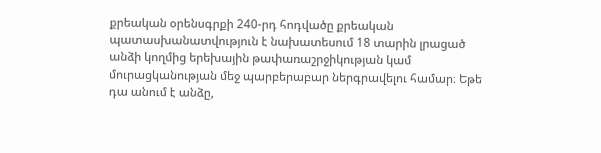քրեական օրենսգրքի 240-րդ հոդվածը քրեական պատասխանատվություն է նախատեսում 18 տարին լրացած անձի կողմից երեխային թափառաշրջիկության կամ մուրացկանության մեջ պարբերաբար ներգրավելու համար։ Եթե դա անում է անձը,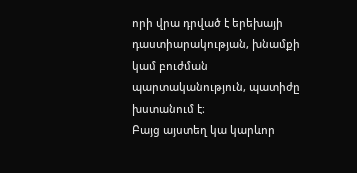որի վրա դրված է երեխայի դաստիարակության, խնամքի կամ բուժման պարտականություն, պատիժը խստանում է։
Բայց այստեղ կա կարևոր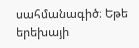սահմանագիծ։ Եթե երեխայի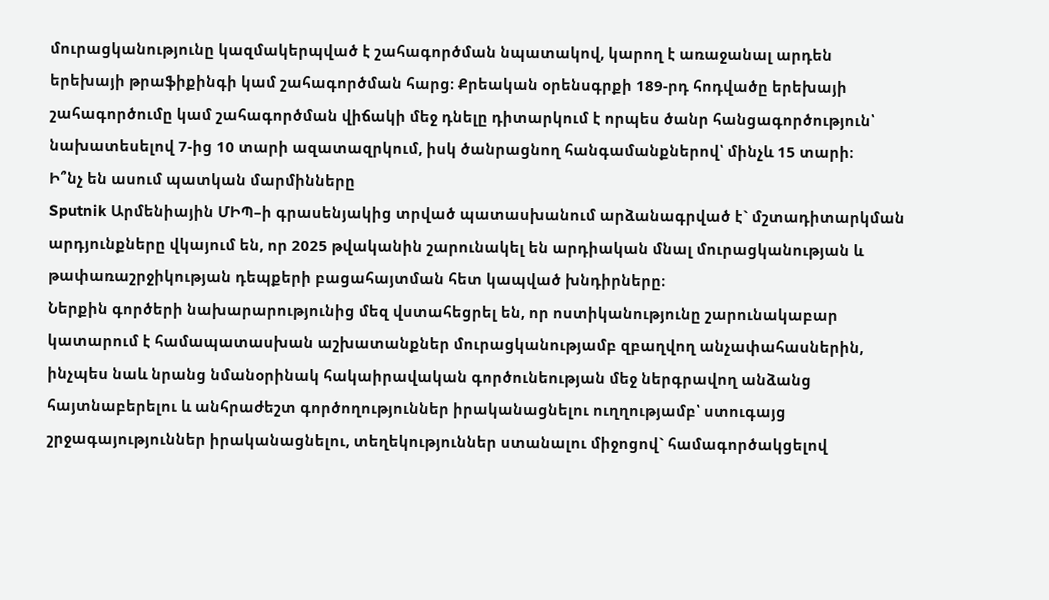մուրացկանությունը կազմակերպված է շահագործման նպատակով, կարող է առաջանալ արդեն երեխայի թրաֆիքինգի կամ շահագործման հարց։ Քրեական օրենսգրքի 189-րդ հոդվածը երեխայի շահագործումը կամ շահագործման վիճակի մեջ դնելը դիտարկում է որպես ծանր հանցագործություն՝ նախատեսելով 7-ից 10 տարի ազատազրկում, իսկ ծանրացնող հանգամանքներով՝ մինչև 15 տարի։
Ի՞նչ են ասում պատկան մարմինները
Sputnik Արմենիային ՄԻՊ–ի գրասենյակից տրված պատասխանում արձանագրված է` մշտադիտարկման արդյունքները վկայում են, որ 2025 թվականին շարունակել են արդիական մնալ մուրացկանության և թափառաշրջիկության դեպքերի բացահայտման հետ կապված խնդիրները։
Ներքին գործերի նախարարությունից մեզ վստահեցրել են, որ ոստիկանությունը շարունակաբար կատարում է համապատասխան աշխատանքներ մուրացկանությամբ զբաղվող անչափահասներին, ինչպես նաև նրանց նմանօրինակ հակաիրավական գործունեության մեջ ներգրավող անձանց հայտնաբերելու և անհրաժեշտ գործողություններ իրականացնելու ուղղությամբ՝ ստուգայց շրջագայություններ իրականացնելու, տեղեկություններ ստանալու միջոցով` համագործակցելով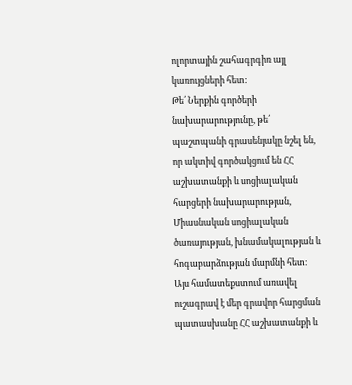ոլորտային շահագրգիռ այլ կառույցների հետ:
Թե՛ Ներքին գործերի նախարարությունը, թե՛ պաշտպանի գրասենյակը նշել են, որ ակտիվ գործակցում են ՀՀ աշխատանքի և սոցիալական հարցերի նախարարության, Միասնական սոցիալական ծառայության, խնամակալության և հոգաբարձության մարմնի հետ։
Այս համատեքստում առավել ուշագրավ է մեր գրավոր հարցման պատասխանը ՀՀ աշխատանքի և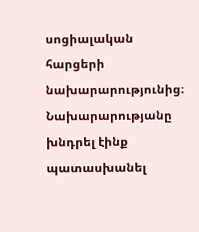սոցիալական հարցերի նախարարությունից։ Նախարարությանը խնդրել էինք պատասխանել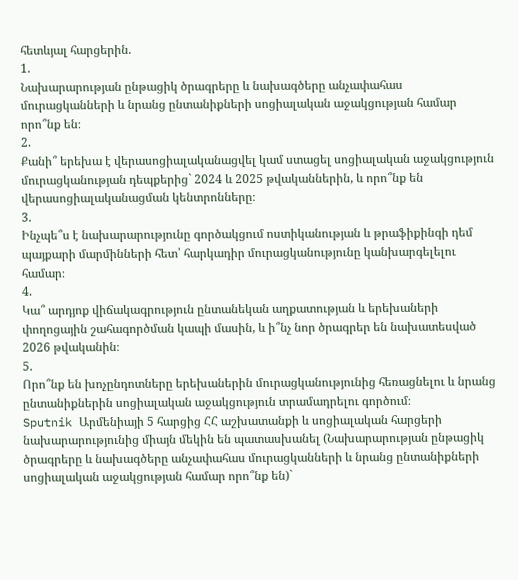հետևյալ հարցերին.
1.
Նախարարության ընթացիկ ծրագրերը և նախագծերը անչափահաս մուրացկանների և նրանց ընտանիքների սոցիալական աջակցության համար որո՞նք են։
2.
Քանի՞ երեխա է վերասոցիալականացվել կամ ստացել սոցիալական աջակցություն մուրացկանության դեպքերից` 2024 և 2025 թվականներին, և որո՞նք են վերասոցիալականացման կենտրոնները։
3.
Ինչպե՞ս է նախարարությունը գործակցում ոստիկանության և թրաֆիքինգի դեմ պայքարի մարմինների հետ՝ հարկադիր մուրացկանությունը կանխարգելելու համար։
4.
Կա՞ արդյոք վիճակագրություն ընտանեկան աղքատության և երեխաների փողոցային շահագործման կապի մասին, և ի՞նչ նոր ծրագրեր են նախատեսված 2026 թվականին։
5.
Որո՞նք են խոչընդոտները երեխաներին մուրացկանությունից հեռացնելու և նրանց ընտանիքներին սոցիալական աջակցություն տրամադրելու գործում։
Sputnik Արմենիայի 5 հարցից ՀՀ աշխատանքի և սոցիալական հարցերի նախարարությունից միայն մեկին են պատասխանել (Նախարարության ընթացիկ ծրագրերը և նախագծերը անչափահաս մուրացկանների և նրանց ընտանիքների սոցիալական աջակցության համար որո՞նք են)`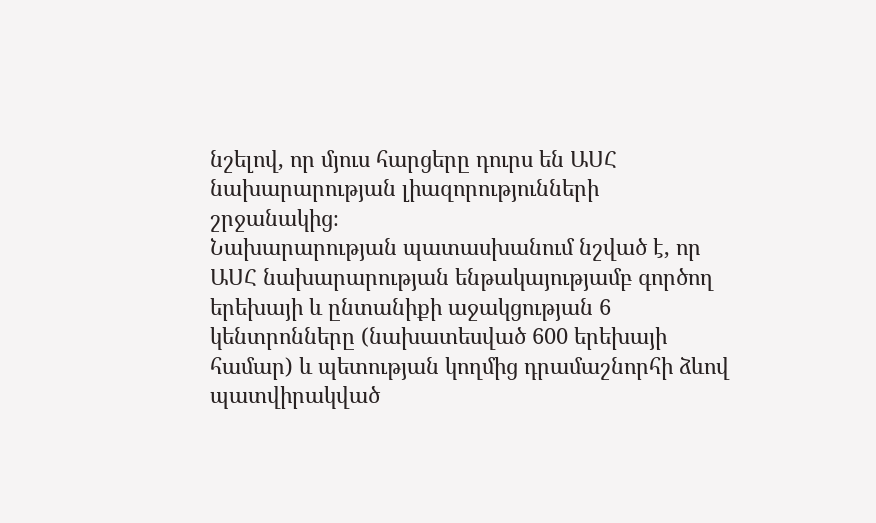նշելով, որ մյուս հարցերը դուրս են ԱՍՀ նախարարության լիազորությունների շրջանակից։
Նախարարության պատասխանում նշված է, որ ԱՍՀ նախարարության ենթակայությամբ գործող երեխայի և ընտանիքի աջակցության 6 կենտրոնները (նախատեսված 600 երեխայի համար) և պետության կողմից դրամաշնորհի ձևով պատվիրակված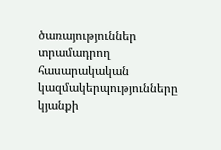ծառայություններ տրամադրող հասարակական կազմակերպությունները կյանքի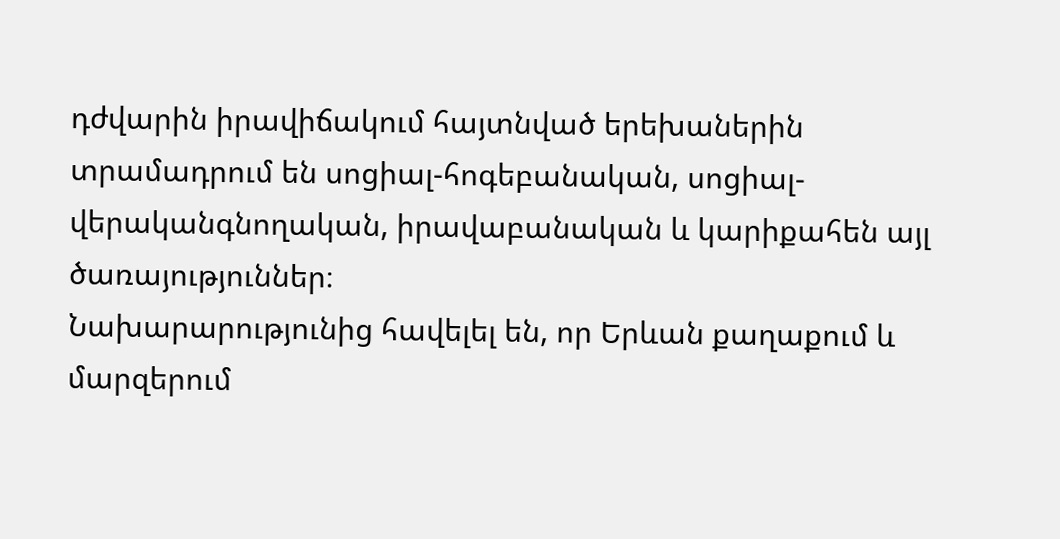դժվարին իրավիճակում հայտնված երեխաներին տրամադրում են սոցիալ-հոգեբանական, սոցիալ-վերականգնողական, իրավաբանական և կարիքահեն այլ ծառայություններ։
Նախարարությունից հավելել են, որ Երևան քաղաքում և մարզերում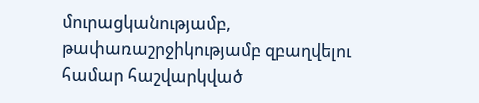մուրացկանությամբ, թափառաշրջիկությամբ զբաղվելու համար հաշվարկված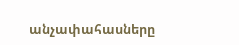անչափահասները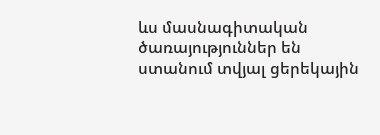ևս մասնագիտական ծառայություններ են ստանում տվյալ ցերեկային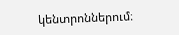կենտրոններում։